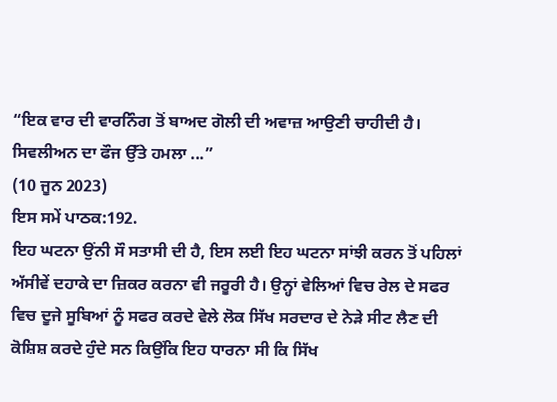“ਇਕ ਵਾਰ ਦੀ ਵਾਰਨਿੰਗ ਤੋਂ ਬਾਅਦ ਗੋਲੀ ਦੀ ਅਵਾਜ਼ ਆਉਣੀ ਚਾਹੀਦੀ ਹੈ। ਸਿਵਲੀਅਨ ਦਾ ਫੌਜ ਉੱਤੇ ਹਮਲਾ ...”
(10 ਜੂਨ 2023)
ਇਸ ਸਮੇਂ ਪਾਠਕ:192.
ਇਹ ਘਟਨਾ ਉਂਨੀ ਸੌ ਸਤਾਸੀ ਦੀ ਹੈ, ਇਸ ਲਈ ਇਹ ਘਟਨਾ ਸਾਂਝੀ ਕਰਨ ਤੋਂ ਪਹਿਲਾਂ ਅੱਸੀਵੇਂ ਦਹਾਕੇ ਦਾ ਜ਼ਿਕਰ ਕਰਨਾ ਵੀ ਜਰੂਰੀ ਹੈ। ਉਨ੍ਹਾਂ ਵੇਲਿਆਂ ਵਿਚ ਰੇਲ ਦੇ ਸਫਰ ਵਿਚ ਦੂਜੇ ਸੂਬਿਆਂ ਨੂੰ ਸਫਰ ਕਰਦੇ ਵੇਲੇ ਲੋਕ ਸਿੱਖ ਸਰਦਾਰ ਦੇ ਨੇੜੇ ਸੀਟ ਲੈਣ ਦੀ ਕੋਸ਼ਿਸ਼ ਕਰਦੇ ਹੁੰਦੇ ਸਨ ਕਿਉਂਕਿ ਇਹ ਧਾਰਨਾ ਸੀ ਕਿ ਸਿੱਖ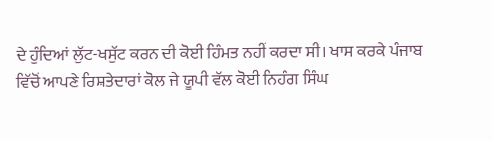ਦੇ ਹੁੰਦਿਆਂ ਲੁੱਟ-ਖਸੁੱਟ ਕਰਨ ਦੀ ਕੋਈ ਹਿੰਮਤ ਨਹੀਂ ਕਰਦਾ ਸੀ। ਖਾਸ ਕਰਕੇ ਪੰਜਾਬ ਵਿੱਚੋਂ ਆਪਣੇ ਰਿਸ਼ਤੇਦਾਰਾਂ ਕੋਲ ਜੇ ਯੂਪੀ ਵੱਲ ਕੋਈ ਨਿਹੰਗ ਸਿੰਘ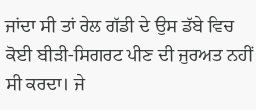ਜਾਂਦਾ ਸੀ ਤਾਂ ਰੇਲ ਗੱਡੀ ਦੇ ਉਸ ਡੱਬੇ ਵਿਚ ਕੋਈ ਬੀੜੀ-ਸਿਗਰਟ ਪੀਣ ਦੀ ਜੁਰਅਤ ਨਹੀਂ ਸੀ ਕਰਦਾ। ਜੇ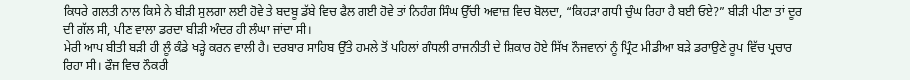ਕਿਧਰੇ ਗਲਤੀ ਨਾਲ ਕਿਸੇ ਨੇ ਬੀੜੀ ਸੁਲਗਾ ਲਈ ਹੋਵੇ ਤੇ ਬਦਬੂ ਡੱਬੇ ਵਿਚ ਫੈਲ ਗਈ ਹੋਵੇ ਤਾਂ ਨਿਹੰਗ ਸਿੰਘ ਉੱਚੀ ਅਵਾਜ਼ ਵਿਚ ਬੋਲਦਾ, “ਕਿਹੜਾ ਗਧੀ ਚੁੰਘ ਰਿਹਾ ਹੈ ਬਈ ਓਏ?” ਬੀੜੀ ਪੀਣਾ ਤਾਂ ਦੂਰ ਦੀ ਗੱਲ ਸੀ, ਪੀਣ ਵਾਲਾ ਡਰਦਾ ਬੀੜੀ ਅੰਦਰ ਹੀ ਲੰਘਾ ਜਾਂਦਾ ਸੀ।
ਮੇਰੀ ਆਪ ਬੀਤੀ ਬੜੀ ਹੀ ਲੂੰ ਕੰਡੇ ਖੜ੍ਹੇ ਕਰਨ ਵਾਲੀ ਹੈ। ਦਰਬਾਰ ਸਾਹਿਬ ਉੱਤੇ ਹਮਲੇ ਤੋਂ ਪਹਿਲਾਂ ਗੰਧਲੀ ਰਾਜਨੀਤੀ ਦੇ ਸ਼ਿਕਾਰ ਹੋਏ ਸਿੱਖ ਨੌਜਵਾਨਾਂ ਨੂੰ ਪ੍ਰਿੰਟ ਮੀਡੀਆ ਬੜੇ ਡਰਾਉਣੇ ਰੂਪ ਵਿੱਚ ਪ੍ਰਚਾਰ ਰਿਹਾ ਸੀ। ਫੌਜ ਵਿਚ ਨੌਕਰੀ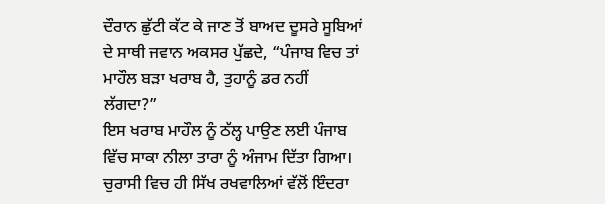ਦੌਰਾਨ ਛੁੱਟੀ ਕੱਟ ਕੇ ਜਾਣ ਤੋਂ ਬਾਅਦ ਦੂਸਰੇ ਸੂਬਿਆਂ ਦੇ ਸਾਥੀ ਜਵਾਨ ਅਕਸਰ ਪੁੱਛਦੇ, “ਪੰਜਾਬ ਵਿਚ ਤਾਂ ਮਾਹੌਲ ਬੜਾ ਖਰਾਬ ਹੈ, ਤੁਹਾਨੂੰ ਡਰ ਨਹੀਂ ਲੱਗਦਾ?”
ਇਸ ਖਰਾਬ ਮਾਹੌਲ ਨੂੰ ਠੱਲ੍ਹ ਪਾਉਣ ਲਈ ਪੰਜਾਬ ਵਿੱਚ ਸਾਕਾ ਨੀਲਾ ਤਾਰਾ ਨੂੰ ਅੰਜਾਮ ਦਿੱਤਾ ਗਿਆ। ਚੁਰਾਸੀ ਵਿਚ ਹੀ ਸਿੱਖ ਰਖਵਾਲਿਆਂ ਵੱਲੋਂ ਇੰਦਰਾ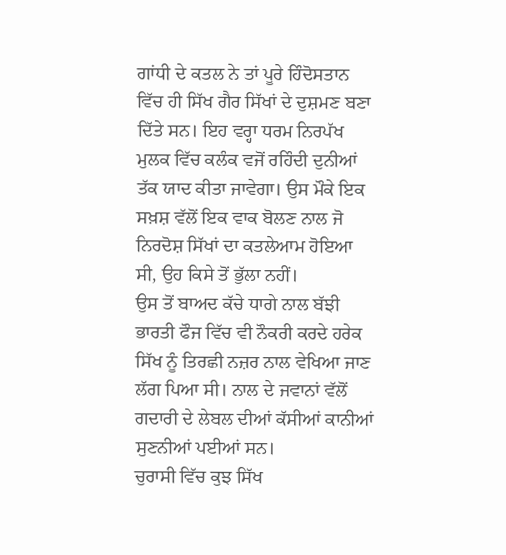ਗਾਂਧੀ ਦੇ ਕਤਲ ਨੇ ਤਾਂ ਪੂਰੇ ਹਿੰਦੋਸਤਾਨ ਵਿੱਚ ਹੀ ਸਿੱਖ ਗੈਰ ਸਿੱਖਾਂ ਦੇ ਦੁਸ਼ਮਣ ਬਣਾ ਦਿੱਤੇ ਸਨ। ਇਹ ਵਰ੍ਹਾ ਧਰਮ ਨਿਰਪੱਖ ਮੁਲਕ ਵਿੱਚ ਕਲੰਕ ਵਜੋਂ ਰਹਿੰਦੀ ਦੁਨੀਆਂ ਤੱਕ ਯਾਦ ਕੀਤਾ ਜਾਵੇਗਾ। ਉਸ ਮੌਕੇ ਇਕ ਸਖ਼ਸ਼ ਵੱਲੋਂ ਇਕ ਵਾਕ ਬੋਲਣ ਨਾਲ ਜੋ ਨਿਰਦੋਸ਼ ਸਿੱਖਾਂ ਦਾ ਕਤਲੇਆਮ ਹੋਇਆ ਸੀ, ਉਹ ਕਿਸੇ ਤੋਂ ਭੁੱਲਾ ਨਹੀਂ।
ਉਸ ਤੋਂ ਬਾਅਦ ਕੱਚੇ ਧਾਗੇ ਨਾਲ ਬੱਝੀ ਭਾਰਤੀ ਫੌਜ ਵਿੱਚ ਵੀ ਨੌਕਰੀ ਕਰਦੇ ਹਰੇਕ ਸਿੱਖ ਨੂੰ ਤਿਰਛੀ ਨਜ਼ਰ ਨਾਲ ਵੇਖਿਆ ਜਾਣ ਲੱਗ ਪਿਆ ਸੀ। ਨਾਲ ਦੇ ਜਵਾਨਾਂ ਵੱਲੋਂ ਗਦਾਰੀ ਦੇ ਲੇਬਲ ਦੀਆਂ ਕੱਸੀਆਂ ਕਾਨੀਆਂ ਸੁਣਨੀਆਂ ਪਈਆਂ ਸਨ।
ਚੁਰਾਸੀ ਵਿੱਚ ਕੁਝ ਸਿੱਖ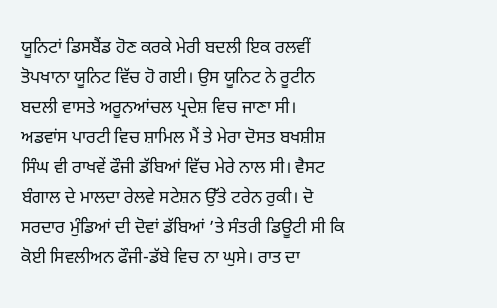ਯੂਨਿਟਾਂ ਡਿਸਬੈਂਡ ਹੋਣ ਕਰਕੇ ਮੇਰੀ ਬਦਲੀ ਇਕ ਰਲਵੀਂ ਤੋਪਖਾਨਾ ਯੂਨਿਟ ਵਿੱਚ ਹੋ ਗਈ। ਉਸ ਯੂਨਿਟ ਨੇ ਰੂਟੀਨ ਬਦਲੀ ਵਾਸਤੇ ਅਰੂਨਆਂਚਲ ਪ੍ਰਦੇਸ਼ ਵਿਚ ਜਾਣਾ ਸੀ। ਅਡਵਾਂਸ ਪਾਰਟੀ ਵਿਚ ਸ਼ਾਮਿਲ ਮੈਂ ਤੇ ਮੇਰਾ ਦੋਸਤ ਬਖਸ਼ੀਸ਼ ਸਿੰਘ ਵੀ ਰਾਖਵੇਂ ਫੌਜੀ ਡੱਬਿਆਂ ਵਿੱਚ ਮੇਰੇ ਨਾਲ ਸੀ। ਵੈਸਟ ਬੰਗਾਲ ਦੇ ਮਾਲਦਾ ਰੇਲਵੇ ਸਟੇਸ਼ਨ ਉੱਤੇ ਟਰੇਨ ਰੁਕੀ। ਦੋ ਸਰਦਾਰ ਮੁੰਡਿਆਂ ਦੀ ਦੋਵਾਂ ਡੱਬਿਆਂ ’ਤੇ ਸੰਤਰੀ ਡਿਊਟੀ ਸੀ ਕਿ ਕੋਈ ਸਿਵਲੀਅਨ ਫੌਜੀ-ਡੱਬੇ ਵਿਚ ਨਾ ਘੁਸੇ। ਰਾਤ ਦਾ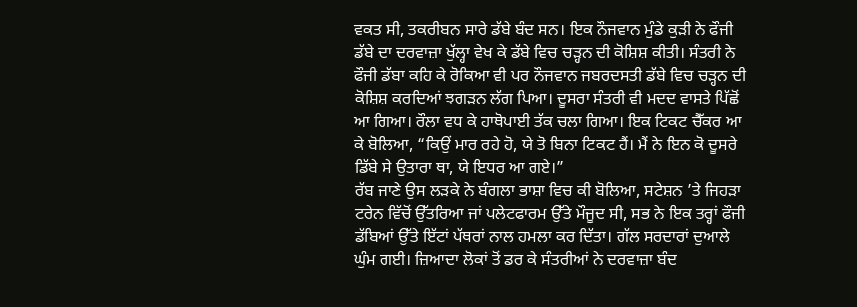ਵਕਤ ਸੀ, ਤਕਰੀਬਨ ਸਾਰੇ ਡੱਬੇ ਬੰਦ ਸਨ। ਇਕ ਨੌਜਵਾਨ ਮੁੰਡੇ ਕੁੜੀ ਨੇ ਫੌਜੀ ਡੱਬੇ ਦਾ ਦਰਵਾਜ਼ਾ ਖੁੱਲ੍ਹਾ ਵੇਖ ਕੇ ਡੱਬੇ ਵਿਚ ਚੜ੍ਹਨ ਦੀ ਕੋਸ਼ਿਸ਼ ਕੀਤੀ। ਸੰਤਰੀ ਨੇ ਫੌਜੀ ਡੱਬਾ ਕਹਿ ਕੇ ਰੋਕਿਆ ਵੀ ਪਰ ਨੌਜਵਾਨ ਜਬਰਦਸਤੀ ਡੱਬੇ ਵਿਚ ਚੜ੍ਹਨ ਦੀ ਕੋਸ਼ਿਸ਼ ਕਰਦਿਆਂ ਝਗੜਨ ਲੱਗ ਪਿਆ। ਦੂਸਰਾ ਸੰਤਰੀ ਵੀ ਮਦਦ ਵਾਸਤੇ ਪਿੱਛੋਂ ਆ ਗਿਆ। ਰੌਲਾ ਵਧ ਕੇ ਹਾਥੋਪਾਈ ਤੱਕ ਚਲਾ ਗਿਆ। ਇਕ ਟਿਕਟ ਚੈੱਕਰ ਆ ਕੇ ਬੋਲਿਆ, “ਕਿਉਂ ਮਾਰ ਰਹੇ ਹੋ, ਯੇ ਤੋ ਬਿਨਾ ਟਿਕਟ ਹੈਂ। ਮੈਂ ਨੇ ਇਨ ਕੋ ਦੂਸਰੇ ਡਿੱਬੇ ਸੇ ਉਤਾਰਾ ਥਾ, ਯੇ ਇਧਰ ਆ ਗਏ।”
ਰੱਬ ਜਾਣੇ ਉਸ ਲੜਕੇ ਨੇ ਬੰਗਲਾ ਭਾਸ਼ਾ ਵਿਚ ਕੀ ਬੋਲਿਆ, ਸਟੇਸ਼ਨ ’ਤੇ ਜਿਹੜਾ ਟਰੇਨ ਵਿੱਚੋਂ ਉੱਤਰਿਆ ਜਾਂ ਪਲੇਟਫਾਰਮ ਉੱਤੇ ਮੌਜੂਦ ਸੀ, ਸਭ ਨੇ ਇਕ ਤਰ੍ਹਾਂ ਫੌਜੀ ਡੱਬਿਆਂ ਉੱਤੇ ਇੱਟਾਂ ਪੱਥਰਾਂ ਨਾਲ ਹਮਲਾ ਕਰ ਦਿੱਤਾ। ਗੱਲ ਸਰਦਾਰਾਂ ਦੁਆਲੇ ਘੁੰਮ ਗਈ। ਜ਼ਿਆਦਾ ਲੋਕਾਂ ਤੋਂ ਡਰ ਕੇ ਸੰਤਰੀਆਂ ਨੇ ਦਰਵਾਜ਼ਾ ਬੰਦ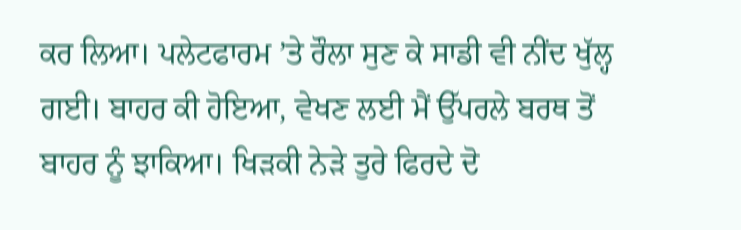ਕਰ ਲਿਆ। ਪਲੇਟਫਾਰਮ ’ਤੇ ਰੌਲਾ ਸੁਣ ਕੇ ਸਾਡੀ ਵੀ ਨੀਂਦ ਖੁੱਲ੍ਹ ਗਈ। ਬਾਹਰ ਕੀ ਹੋਇਆ, ਵੇਖਣ ਲਈ ਮੈਂ ਉੱਪਰਲੇ ਬਰਥ ਤੋਂ ਬਾਹਰ ਨੂੰ ਝਾਕਿਆ। ਖਿੜਕੀ ਨੇੜੇ ਤੁਰੇ ਫਿਰਦੇ ਦੋ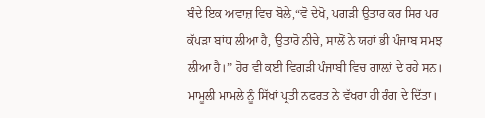ਬੰਦੇ ਇਕ ਅਵਾਜ਼ ਵਿਚ ਬੋਲੇ,“ਵੋ ਦੇਖੋ, ਪਗੜੀ ਉਤਾਰ ਕਰ ਸਿਰ ਪਰ ਕੱਪੜਾ ਬਾਂਧ ਲੀਆ ਹੈ, ਉਤਾਰੋ ਨੀਚੇ, ਸਾਲੋਂ ਨੇ ਯਹਾਂ ਭੀ ਪੰਜਾਬ ਸਮਝ ਲੀਆ ਹੈ।” ਹੋਰ ਵੀ ਕਈ ਵਿਗੜੀ ਪੰਜਾਬੀ ਵਿਚ ਗਾਲ਼ਾਂ ਦੇ ਰਹੇ ਸਨ।
ਮਾਮੂਲੀ ਮਾਮਲੇ ਨੂੰ ਸਿੱਖਾਂ ਪ੍ਰਤੀ ਨਫਰਤ ਨੇ ਵੱਖਰਾ ਹੀ ਰੰਗ ਦੇ ਦਿੱਤਾ।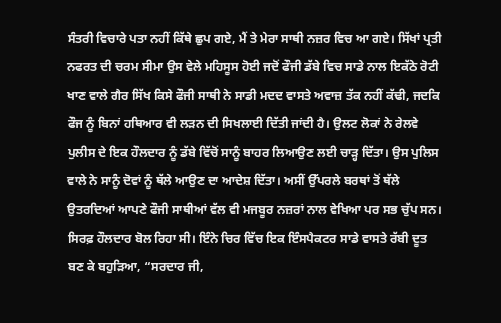ਸੰਤਰੀ ਵਿਚਾਰੇ ਪਤਾ ਨਹੀਂ ਕਿੱਥੇ ਛੁਪ ਗਏ, ਮੈਂ ਤੇ ਮੇਰਾ ਸਾਥੀ ਨਜ਼ਰ ਵਿਚ ਆ ਗਏ। ਸਿੱਖਾਂ ਪ੍ਰਤੀ ਨਫਰਤ ਦੀ ਚਰਮ ਸੀਮਾ ਉਸ ਵੇਲੇ ਮਹਿਸੂਸ ਹੋਈ ਜਦੋਂ ਫੌਜੀ ਡੱਬੇ ਵਿਚ ਸਾਡੇ ਨਾਲ ਇਕੱਠੇ ਰੋਟੀ ਖਾਣ ਵਾਲੇ ਗੈਰ ਸਿੱਖ ਕਿਸੇ ਫੌਜੀ ਸਾਥੀ ਨੇ ਸਾਡੀ ਮਦਦ ਵਾਸਤੇ ਅਵਾਜ਼ ਤੱਕ ਨਹੀਂ ਕੱਢੀ, ਜਦਕਿ ਫੌਜ ਨੂੰ ਬਿਨਾਂ ਹਥਿਆਰ ਵੀ ਲੜਨ ਦੀ ਸਿਖਲਾਈ ਦਿੱਤੀ ਜਾਂਦੀ ਹੈ। ਉਲਟ ਲੋਕਾਂ ਨੇ ਰੇਲਵੇ ਪੁਲੀਸ ਦੇ ਇਕ ਹੌਲਦਾਰ ਨੂੰ ਡੱਬੇ ਵਿੱਚੋਂ ਸਾਨੂੰ ਬਾਹਰ ਲਿਆਉਣ ਲਈ ਚਾੜ੍ਹ ਦਿੱਤਾ। ਉਸ ਪੁਲਿਸ ਵਾਲੇ ਨੇ ਸਾਨੂੰ ਦੋਵਾਂ ਨੂੰ ਥੱਲੇ ਆਉਣ ਦਾ ਆਦੇਸ਼ ਦਿੱਤਾ। ਅਸੀਂ ਉੱਪਰਲੇ ਬਰਥਾਂ ਤੋਂ ਥੱਲੇ ਉਤਰਦਿਆਂ ਆਪਣੇ ਫੌਜੀ ਸਾਥੀਆਂ ਵੱਲ ਵੀ ਮਜਬੂਰ ਨਜ਼ਰਾਂ ਨਾਲ ਵੇਖਿਆ ਪਰ ਸਭ ਚੁੱਪ ਸਨ। ਸਿਰਫ਼ ਹੌਲਦਾਰ ਬੋਲ ਰਿਹਾ ਸੀ। ਇੰਨੇ ਚਿਰ ਵਿੱਚ ਇਕ ਇੰਸਪੈਕਟਰ ਸਾਡੇ ਵਾਸਤੇ ਰੱਬੀ ਦੂਤ ਬਣ ਕੇ ਬਹੁੜਿਆ, “ਸਰਦਾਰ ਜੀ,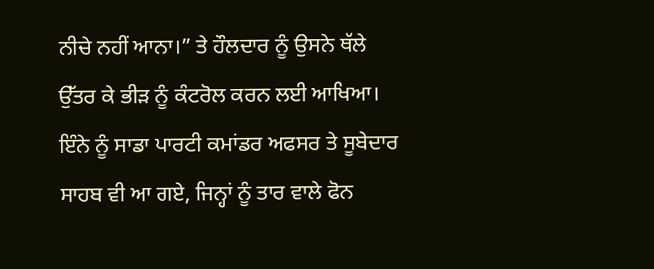ਨੀਚੇ ਨਹੀਂ ਆਨਾ।” ਤੇ ਹੌਲਦਾਰ ਨੂੰ ਉਸਨੇ ਥੱਲੇ ਉੱਤਰ ਕੇ ਭੀੜ ਨੂੰ ਕੰਟਰੋਲ ਕਰਨ ਲਈ ਆਖਿਆ। ਇੰਨੇ ਨੂੰ ਸਾਡਾ ਪਾਰਟੀ ਕਮਾਂਡਰ ਅਫਸਰ ਤੇ ਸੂਬੇਦਾਰ ਸਾਹਬ ਵੀ ਆ ਗਏ, ਜਿਨ੍ਹਾਂ ਨੂੰ ਤਾਰ ਵਾਲੇ ਫੋਨ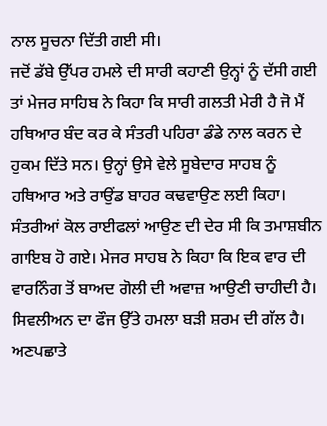ਨਾਲ ਸੂਚਨਾ ਦਿੱਤੀ ਗਈ ਸੀ।
ਜਦੋਂ ਡੱਬੇ ਉੱਪਰ ਹਮਲੇ ਦੀ ਸਾਰੀ ਕਹਾਣੀ ਉਨ੍ਹਾਂ ਨੂੰ ਦੱਸੀ ਗਈ ਤਾਂ ਮੇਜਰ ਸਾਹਿਬ ਨੇ ਕਿਹਾ ਕਿ ਸਾਰੀ ਗਲਤੀ ਮੇਰੀ ਹੈ ਜੋ ਮੈਂ ਹਥਿਆਰ ਬੰਦ ਕਰ ਕੇ ਸੰਤਰੀ ਪਹਿਰਾ ਡੰਡੇ ਨਾਲ ਕਰਨ ਦੇ ਹੁਕਮ ਦਿੱਤੇ ਸਨ। ਉਨ੍ਹਾਂ ਉਸੇ ਵੇਲੇ ਸੂਬੇਦਾਰ ਸਾਹਬ ਨੂੰ ਹਥਿਆਰ ਅਤੇ ਰਾਉਂਡ ਬਾਹਰ ਕਢਵਾਉਣ ਲਈ ਕਿਹਾ। ਸੰਤਰੀਆਂ ਕੋਲ ਰਾਈਫਲਾਂ ਆਉਣ ਦੀ ਦੇਰ ਸੀ ਕਿ ਤਮਾਸ਼ਬੀਨ ਗਾਇਬ ਹੋ ਗਏ। ਮੇਜਰ ਸਾਹਬ ਨੇ ਕਿਹਾ ਕਿ ਇਕ ਵਾਰ ਦੀ ਵਾਰਨਿੰਗ ਤੋਂ ਬਾਅਦ ਗੋਲੀ ਦੀ ਅਵਾਜ਼ ਆਉਣੀ ਚਾਹੀਦੀ ਹੈ। ਸਿਵਲੀਅਨ ਦਾ ਫੌਜ ਉੱਤੇ ਹਮਲਾ ਬੜੀ ਸ਼ਰਮ ਦੀ ਗੱਲ ਹੈ।
ਅਣਪਛਾਤੇ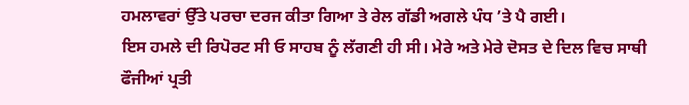ਹਮਲਾਵਰਾਂ ਉੱਤੇ ਪਰਚਾ ਦਰਜ ਕੀਤਾ ਗਿਆ ਤੇ ਰੇਲ ਗੱਡੀ ਅਗਲੇ ਪੰਧ ’ਤੇ ਪੈ ਗਈ।
ਇਸ ਹਮਲੇ ਦੀ ਰਿਪੋਰਟ ਸੀ ਓ ਸਾਹਬ ਨੂੰ ਲੱਗਣੀ ਹੀ ਸੀ। ਮੇਰੇ ਅਤੇ ਮੇਰੇ ਦੋਸਤ ਦੇ ਦਿਲ ਵਿਚ ਸਾਥੀ ਫੌਜੀਆਂ ਪ੍ਰਤੀ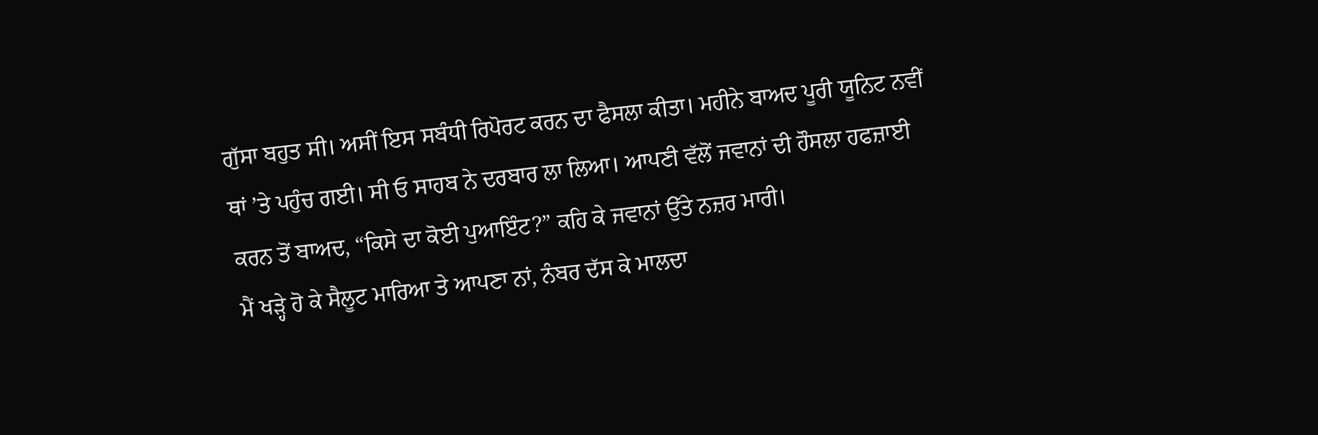ਗੁੱਸਾ ਬਹੁਤ ਸੀ। ਅਸੀਂ ਇਸ ਸਬੰਧੀ ਰਿਪੋਰਟ ਕਰਨ ਦਾ ਫੈਸਲਾ ਕੀਤਾ। ਮਹੀਨੇ ਬਾਅਦ ਪੂਰੀ ਯੂਨਿਟ ਨਵੀਂ ਥਾਂ ’ਤੇ ਪਹੁੰਚ ਗਈ। ਸੀ ਓ ਸਾਹਬ ਨੇ ਦਰਬਾਰ ਲਾ ਲਿਆ। ਆਪਣੀ ਵੱਲੋਂ ਜਵਾਨਾਂ ਦੀ ਹੌਸਲਾ ਹਫਜ਼ਾਈ ਕਰਨ ਤੋਂ ਬਾਅਦ, “ਕਿਸੇ ਦਾ ਕੋਈ ਪੁਆਇੰਟ?” ਕਹਿ ਕੇ ਜਵਾਨਾਂ ਉੱਤੇ ਨਜ਼ਰ ਮਾਰੀ।
ਮੈਂ ਖੜ੍ਹੇ ਹੋ ਕੇ ਸੈਲੂਟ ਮਾਰਿਆ ਤੇ ਆਪਣਾ ਨਾਂ, ਨੰਬਰ ਦੱਸ ਕੇ ਮਾਲਦਾ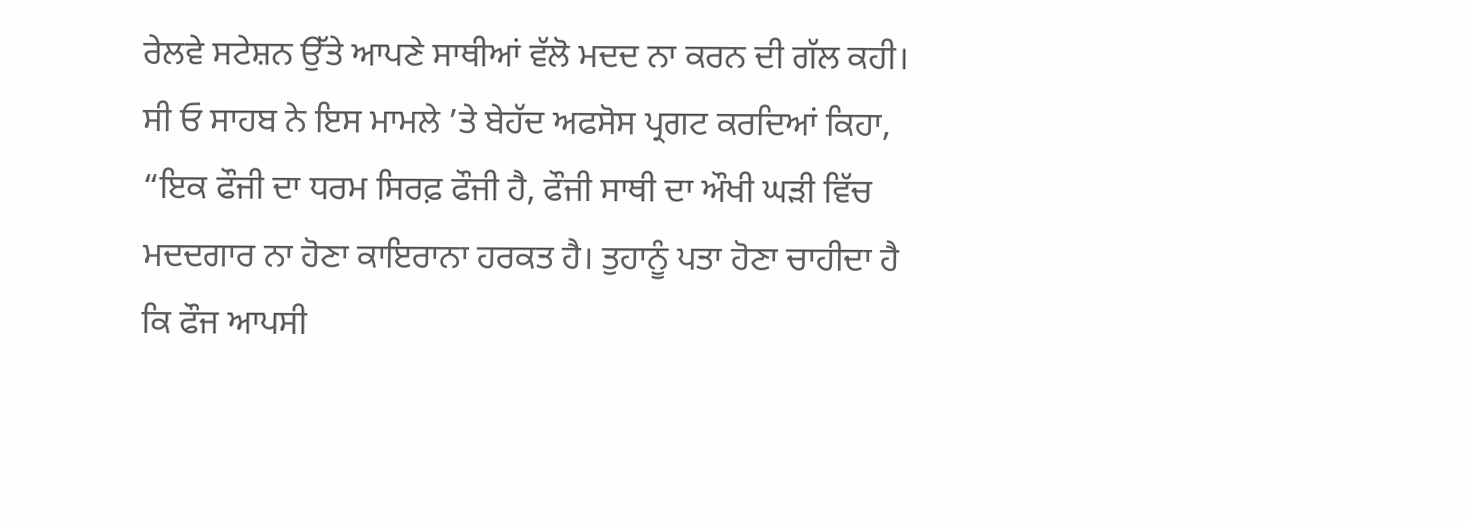ਰੇਲਵੇ ਸਟੇਸ਼ਨ ਉੱਤੇ ਆਪਣੇ ਸਾਥੀਆਂ ਵੱਲੋ ਮਦਦ ਨਾ ਕਰਨ ਦੀ ਗੱਲ ਕਹੀ। ਸੀ ਓ ਸਾਹਬ ਨੇ ਇਸ ਮਾਮਲੇ ’ਤੇ ਬੇਹੱਦ ਅਫਸੋਸ ਪ੍ਰਗਟ ਕਰਦਿਆਂ ਕਿਹਾ, “ਇਕ ਫੌਜੀ ਦਾ ਧਰਮ ਸਿਰਫ਼ ਫੌਜੀ ਹੈ, ਫੌਜੀ ਸਾਥੀ ਦਾ ਔਖੀ ਘੜੀ ਵਿੱਚ ਮਦਦਗਾਰ ਨਾ ਹੋਣਾ ਕਾਇਰਾਨਾ ਹਰਕਤ ਹੈ। ਤੁਹਾਨੂੰ ਪਤਾ ਹੋਣਾ ਚਾਹੀਦਾ ਹੈ ਕਿ ਫੌਜ ਆਪਸੀ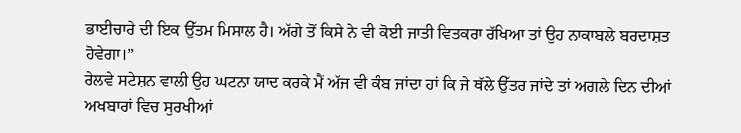ਭਾਈਚਾਰੇ ਦੀ ਇਕ ਉੱਤਮ ਮਿਸਾਲ ਹੈ। ਅੱਗੇ ਤੋਂ ਕਿਸੇ ਨੇ ਵੀ ਕੋਈ ਜਾਤੀ ਵਿਤਕਰਾ ਰੱਖਿਆ ਤਾਂ ਉਹ ਨਾਕਾਬਲੇ ਬਰਦਾਸ਼ਤ ਹੋਵੇਗਾ।”
ਰੇਲਵੇ ਸਟੇਸ਼ਨ ਵਾਲੀ ਉਹ ਘਟਨਾ ਯਾਦ ਕਰਕੇ ਮੈਂ ਅੱਜ ਵੀ ਕੰਬ ਜਾਂਦਾ ਹਾਂ ਕਿ ਜੇ ਥੱਲੇ ਉੱਤਰ ਜਾਂਦੇ ਤਾਂ ਅਗਲੇ ਦਿਨ ਦੀਆਂ ਅਖਬਾਰਾਂ ਵਿਚ ਸੁਰਖੀਆਂ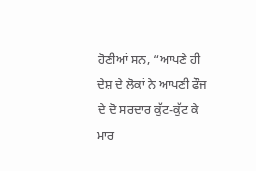ਹੋਣੀਆਂ ਸਨ, “ਆਪਣੇ ਹੀ ਦੇਸ਼ ਦੇ ਲੋਕਾਂ ਨੇ ਆਪਣੀ ਫੌਜ ਦੇ ਦੋ ਸਰਦਾਰ ਕੁੱਟ-ਕੁੱਟ ਕੇ ਮਾਰ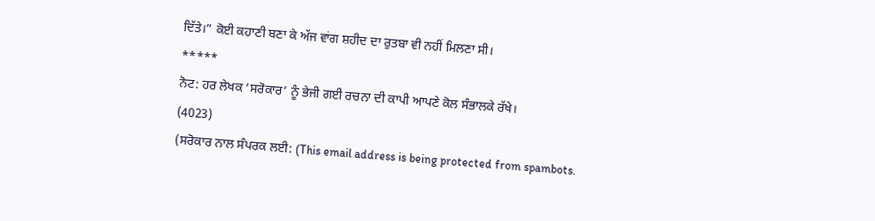ਦਿੱਤੇ।” ਕੋਈ ਕਹਾਣੀ ਬਣਾ ਕੇ ਅੱਜ ਵਾਂਗ ਸ਼ਹੀਦ ਦਾ ਰੁਤਬਾ ਵੀ ਨਹੀਂ ਮਿਲਣਾ ਸੀ।
*****
ਨੋਟ: ਹਰ ਲੇਖਕ ‘ਸਰੋਕਾਰ’ ਨੂੰ ਭੇਜੀ ਗਈ ਰਚਨਾ ਦੀ ਕਾਪੀ ਆਪਣੇ ਕੋਲ ਸੰਭਾਲਕੇ ਰੱਖੇ।
(4023)
(ਸਰੋਕਾਰ ਨਾਲ ਸੰਪਰਕ ਲਈ: (This email address is being protected from spambots.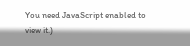You need JavaScript enabled to view it.)